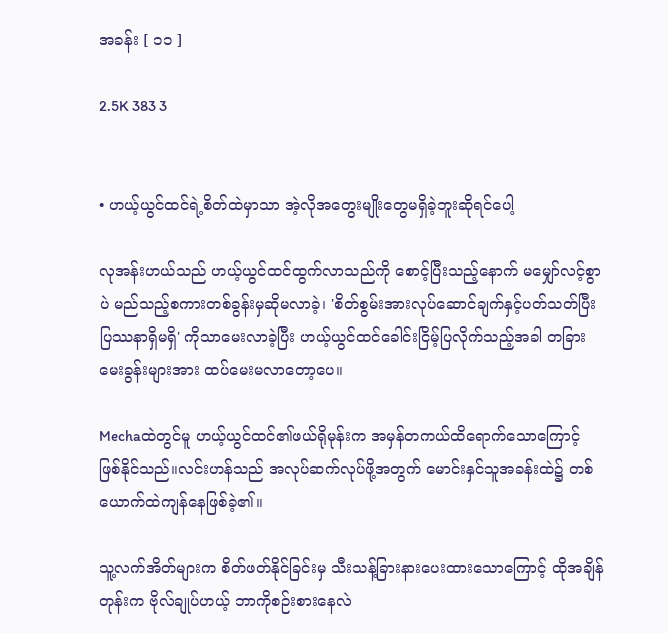အခန်း [ ၁၁ ]

2.5K 383 3


• ဟယ့်ယွင်ထင်ရဲ့စိတ်ထဲမှာသာ အဲ့လိုအတွေးမျိုးတွေမရှိခဲ့ဘူးဆိုရင်ပေါ့

လုအန်းဟယ်သည် ဟယ့်ယွင်ထင်ထွက်လာသည်ကို စောင့်ပြီးသည့်နောက် မမျှော်လင့်စွာပဲ မည်သည့်စကားတစ်ခွန်းမှဆိုမလာခဲ့၊ 'စိတ်စွမ်းအားလုပ်ဆောင်ချက်နှင့်ပတ်သတ်ပြီးပြဿနာရှိမရှိ' ကိုသာမေးလာခဲ့ပြီး ဟယ့်ယွင်ထင်ခေါင်းငြိမ့်ပြလိုက်သည့်အခါ တခြားမေးခွန်းများအား ထပ်မေးမလာတော့ပေ။

Mechaထဲတွင်မူ ဟယ့်ယွင်ထင်၏ဖယ်ရိုမုန်းက အမှန်တကယ်ထိရောက်သောကြောင့် ဖြစ်နိုင်သည်။လင်းဟန်သည် အလုပ်ဆက်လုပ်ဖို့အတွက် မောင်းနှင်သူအခန်းထဲ၌ တစ်ယောက်ထဲကျန်နေဖြစ်ခဲ့၏။

သူ့လက်အိတ်များက စိတ်ဖတ်နိုင်ခြင်းမှ သီးသန့်ခြားနားပေးထားသောကြောင့် ထိုအချိန်တုန်းက ဗိုလ်ချုပ်ဟယ့် ဘာကိုစဉ်းစားနေလဲ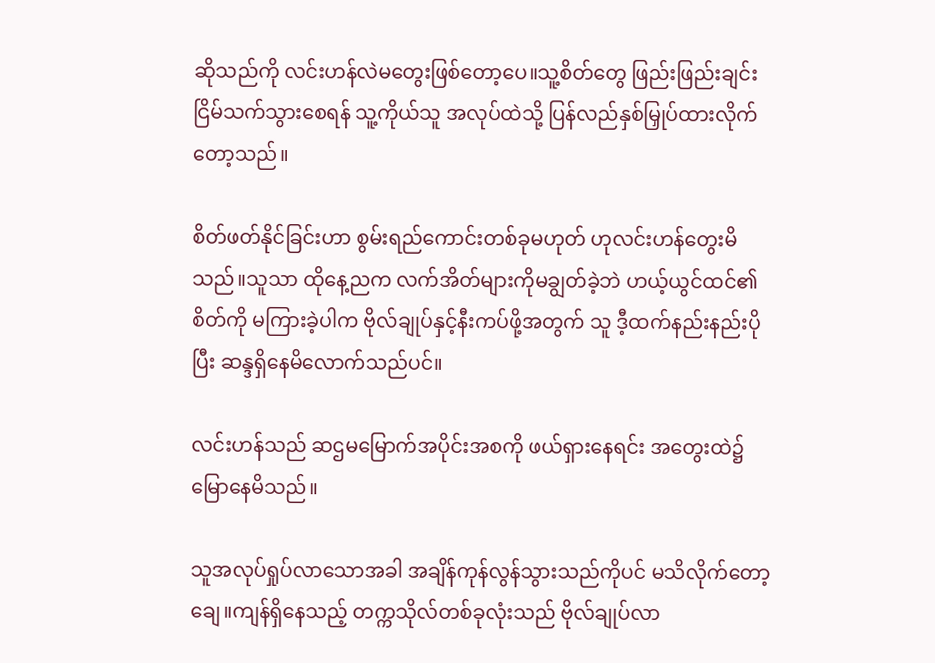ဆိုသည်ကို လင်းဟန်လဲမတွေးဖြစ်တော့ပေ။သူ့စိတ်တွေ ဖြည်းဖြည်းချင်းငြိမ်သက်သွားစေရန် သူ့ကိုယ်သူ အလုပ်ထဲသို့ ပြန်လည်နှစ်မြှုပ်ထားလိုက်တော့သည်။

စိတ်ဖတ်နိုင်ခြင်းဟာ စွမ်းရည်ကောင်းတစ်ခုမဟုတ် ဟုလင်းဟန်တွေးမိသည်။သူသာ ထိုနေ့ညက လက်အိတ်များကိုမချွတ်ခဲ့ဘဲ ဟယ့်ယွင်ထင်၏စိတ်ကို မကြားခဲ့ပါက ဗိုလ်ချုပ်နှင့်နီးကပ်ဖို့အတွက် သူ ဒီ့ထက်နည်းနည်းပိုပြီး ဆန္ဒရှိနေမိလောက်သည်ပင်။

လင်းဟန်သည် ဆဌမမြောက်အပိုင်းအစကို ဖယ်ရှားနေရင်း အတွေးထဲ၌ မြောနေမိသည်။

သူအလုပ်ရှုပ်လာသောအခါ အချိန်ကုန်လွန်သွားသည်ကိုပင် မသိလိုက်တော့ချေ။ကျန်ရှိနေသည့် တက္ကသိုလ်တစ်ခုလုံးသည် ဗိုလ်ချုပ်လာ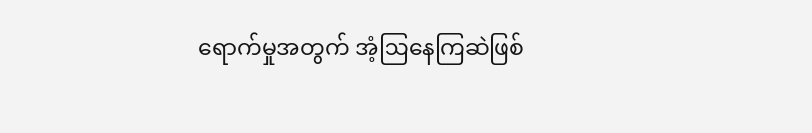ရောက်မှုအတွက် အံ့ဩနေကြဆဲဖြစ်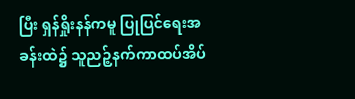ပြီး ရှန်ရှိုးနန်ကမူ ပြုပြင်ရေးအခန်းထဲ၌ သူညဉ့်နက်ကာထပ်အိပ်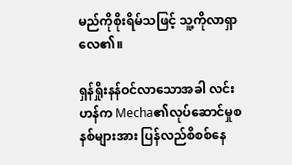မည်ကိုစိုးရိမ်သဖြင့် သူ့ကိုလာရှာလေ၏။

ရှန်ရှိုးနန်ဝင်လာသောအခါ လင်းဟန်က Mecha၏လုပ်ဆောင်မှုစနစ်များအား ပြန်လည်စိစစ်နေ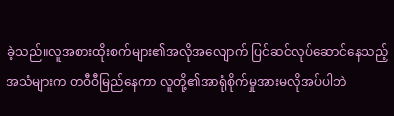ခဲ့သည်။လူအစားထိုးစက်များ၏အလိုအလျောက် ပြင်ဆင်လုပ်ဆောင်နေသည့်အသံများက တဝီဝီမြည်နေကာ လူတို့၏အာရုံစိုက်မှုအားမလိုအပ်ပါဘဲ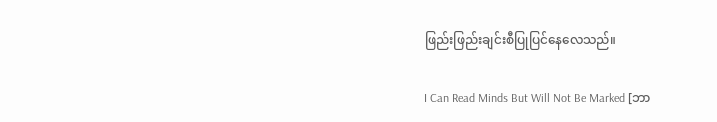ဖြည်းဖြည်းချင်းစီပြုပြင်နေလေသည်။

I Can Read Minds But Will Not Be Marked [ဘာ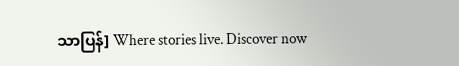သာပြန်] Where stories live. Discover now